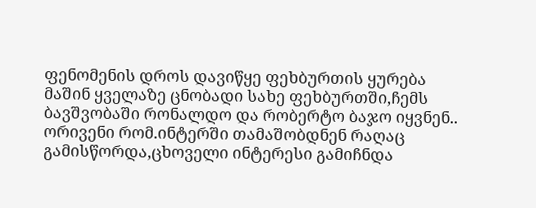ფენომენის დროს დავიწყე ფეხბურთის ყურება
მაშინ ყველაზე ცნობადი სახე ფეხბურთში,ჩემს ბავშვობაში რონალდო და რობერტო ბაჯო იყვნენ..
ორივენი რომ.ინტერში თამაშობდნენ რაღაც გამისწორდა,ცხოველი ინტერესი გამიჩნდა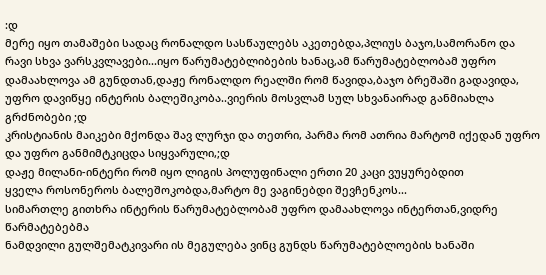:დ
მერე იყო თამაშები სადაც რონალდო სასწაულებს აკეთებდა,პლიუს ბაჯო,სამორანო და რავი სხვა ვარსკვლავები...იყო წარუმატებლიბების ხანაც,ამ წარუმატებლობამ უფრო დამაახლოვა ამ გუნდთან,დაჟე რონალდო რეალში რომ წავიდა,ბაჯო ბრეშაში გადავიდა, უფრო დავიწყე ინტერის ბალეშიკობა..ვიერის მოსვლამ სულ სხვანაირად განმიახლა გრძნობები ;დ
კრისტიანის მაიკები მქონდა შავ ლურჯი და თეთრი, პარმა რომ ათრია მარტომ იქედან უფრო და უფრო განმიმტკიცდა სიყვარული,;დ
დაჟე მილანი-ინტერი რომ იყო ლიგის პოლუფინალი ერთი 20 კაცი ვუყურებდით
ყველა როსონეროს ბალეშოკობდა,მარტო მე ვაგინებდი შევჩენკოს...
სიმართლე გითხრა ინტერის წარუმატებლობამ უფრო დამაახლოვა ინტერთან,ვიდრე წარმატებებმა
ნამდვილი გულშემატკივარი ის მეგულება ვინც გუნდს წარუმატებლოების ხანაში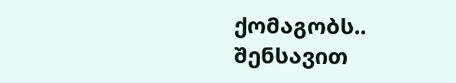ქომაგობს..
შენსავით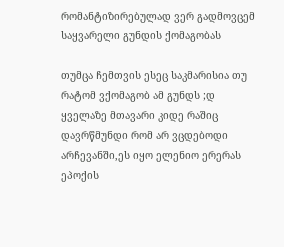რომანტიზირებულად ვერ გადმოვცემ საყვარელი გუნდის ქომაგობას

თუმცა ჩემთვის ესეც საკმარისია თუ რატომ ვქომაგობ ამ გუნდს ;დ
ყველაზე მთავარი კიდე რაშიც დავრწმუნდი რომ არ ვცდებოდი არჩევანში,ეს იყო ელენიო ერერას ეპოქის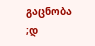გაცნობა ;დ